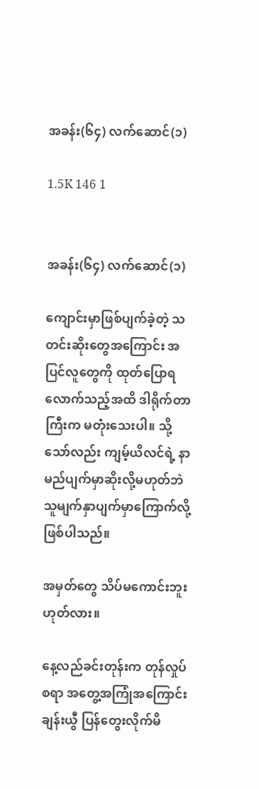အခန်း(၆၄) လက်ဆောင်(၁)

1.5K 146 1


အခန်း(၆၄) လက်ဆောင်(၁)

ကျောင်းမှာဖြစ်ပျက်ခဲ့တဲ့ သတင်းဆိုးတွေအကြောင်း အပြင်လူတွေကို ထုတ်ပြောရလောက်သည့်အထိ ဒါရိုက်တာကြီးက မတုံးသေးပါ။ သို့သော်လည်း ကျမ့်ယိလင်ရဲ့ နာမည်ပျက်မှာဆိုးလို့မဟုတ်ဘဲ သူမျက်နှာပျက်မှာကြောက်လို့ ဖြစ်ပါသည်။

အမှတ်တွေ သိပ်မကောင်းဘူး ဟုတ်လား။

နေ့လည်ခင်းတုန်းက တုန်လှုပ်စရာ အတွေ့အကြုံအကြောင်း ချန်းယွီ ပြန်တွေးလိုက်မိ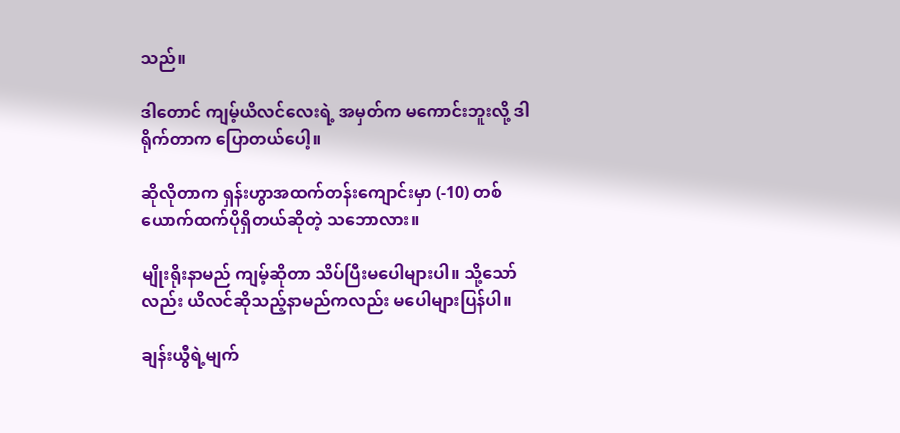သည်။

ဒါတောင် ကျမ့်ယိလင်လေးရဲ့ အမှတ်က မကောင်းဘူးလို့ ဒါရိုက်တာက ပြောတယ်ပေါ့။

ဆိုလိုတာက ရှန်းဟွာအထက်တန်းကျောင်းမှာ (-10) တစ်ယောက်ထက်ပိုရှိတယ်ဆိုတဲ့ သဘောလား။

မျိုးရိုးနာမည် ကျမ့်ဆိုတာ သိပ်ပြီးမပေါများပါ။ သို့သော်လည်း ယိလင်ဆိုသည့်နာမည်ကလည်း မပေါများပြန်ပါ။

ချန်းယွီရဲ့မျက်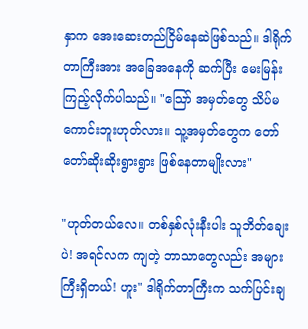နှာက အေးဆေးတည်ငြိမ်နေဆဲဖြစ်သည်။ ဒါရိုက်တာကြီးအား အခြေအနေကို ဆက်ပြီး မေးမြန်းကြည့်လိုက်ပါသည်။ "သြော် အမှတ်တွေ သိပ်မကောင်းဘူးဟုတ်လား။ သူ့အမှတ်တွေက တော်တော်ဆိုးဆိုးရွားရွား ဖြစ်နေတာမျိုးလား"

"ဟုတ်တယ်လေ။ တစ်နှစ်လုံးနီးပါး သူဘိတ်ချေးပဲ! အရင်လက ကျတဲ့ ဘာသာတွေလည်း အများကြီးရှိတယ်! ဟူး" ဒါရိုက်တာကြီးက သက်ပြင်းချ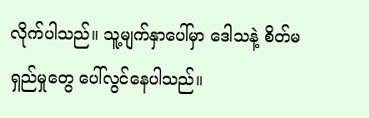လိုက်ပါသည်။ သူ့မျက်နှာပေါ်မှာ ဒေါသနဲ့ စိတ်မရှည်မှုတွေ ပေါ်လွင်နေပါသည်။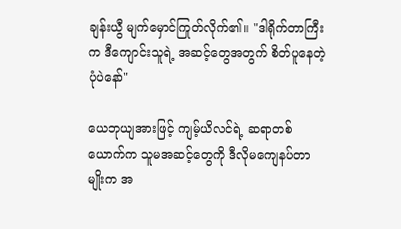ချန်းယွီ မျက်မှောင်ကြုတ်လိုက်၏။ "ဒါရိုက်တာကြီးက ဒီကျောင်းသူရဲ့ အဆင့်တွေအတွက် စိတ်ပူနေတဲ့ ပုံပဲနော်"

ယေဘုယျအားဖြင့် ကျမ့်ယိလင်ရဲ့ ဆရာတစ်ယောက်က သူမအဆင့်တွေကို ဒီလိုမကျေနပ်တာမျိုးက အ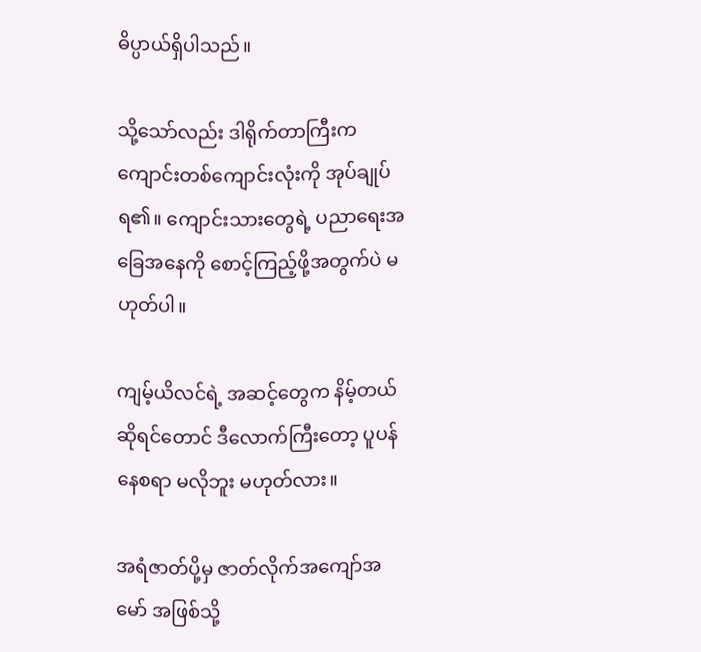ဓိပ္ပာယ်ရှိပါသည်။

သို့သော်လည်း ဒါရိုက်တာကြီးက ကျောင်းတစ်ကျောင်းလုံးကို အုပ်ချုပ်ရ၏။ ကျောင်းသားတွေရဲ့ ပညာရေးအခြေအနေကို စောင့်ကြည့်ဖို့အတွက်ပဲ မဟုတ်ပါ။

ကျမ့်ယိလင်ရဲ့ အဆင့်တွေက နိမ့်တယ်ဆိုရင်တောင် ဒီလောက်ကြီးတော့ ပူပန်နေစရာ မလိုဘူး မဟုတ်လား။

အရံဇာတ်ပို့မှ ဇာတ်လိုက်အကျော်အမော် အဖြစ်သို့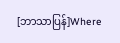[ဘာသာပြန်]Where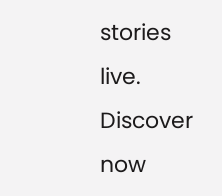stories live. Discover now